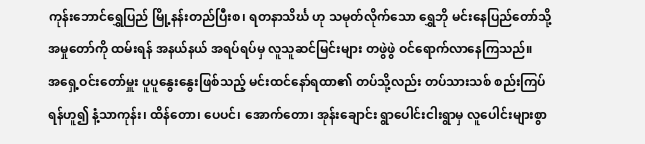ကုန်းဘောင်ရွှေပြည် မြို့နန်းတည်ပြီးစ၊ ရတနာသိင်္ဃ ဟု သမုတ်လိုက်သော ရွှေဘို မင်းနေပြည်တော်သို့ အမှုတော်ကို ထမ်းရန် အနယ်နယ် အရပ်ရပ်မှ လူသူဆင်မြင်းများ တဖွဲဖွဲ ဝင်ရောက်လာနေကြသည်။
အရှေ့ဝင်းတော်မှူး ပူပူနွေးနွေးဖြစ်သည့် မင်းထင်နော်ရထာ၏ တပ်သို့လည်း တပ်သားသစ် စည်းကြပ်ရန်ဟူ၍ နံ့သာကုန်း၊ ထိန်တော၊ ပေပင်၊ အောက်တော၊ အုန်းချောင်း ရွာပေါင်းငါးရွာမှ လူပေါင်းများစွာ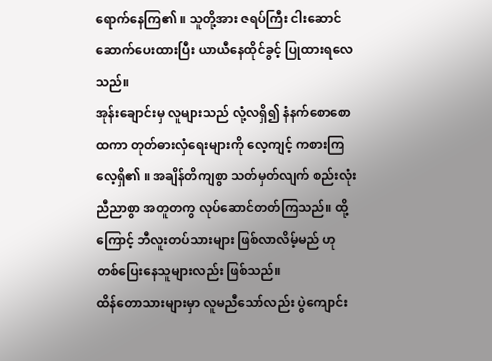ရောက်နေကြ၏ ။ သူတို့အား ဇရပ်ကြီး ငါးဆောင် ဆောက်ပေးထားပြီး ယာယီနေထိုင်ခွင့် ပြုထားရလေသည်။
အုန်းချောင်းမှ လူများသည် လုံ့လရှိ၍ နံနက်စောစော ထကာ တုတ်ဓားလှံရေးများကို လေ့ကျင့် ကစားကြလေ့ရှိ၏ ။ အချိန်တိကျစွာ သတ်မှတ်လျက် စည်းလုံးညီညာစွာ အတူတကွ လုပ်ဆောင်တတ်ကြသည်။ ထို့ကြောင့် ဘီလူးတပ်သားများ ဖြစ်လာလိမ့်မည် ဟု တစ်ပြေးနေသူများလည်း ဖြစ်သည်။
ထိန်တောသားများမှာ လူမညီသော်လည်း ပွဲကျောင်း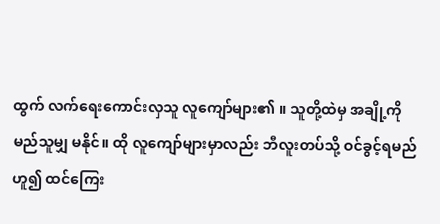ထွက် လက်ရေးကောင်းလှသူ လူကျော်များ၏ ။ သူတို့ထဲမှ အချို့ကို မည်သူမျှ မနိုင်။ ထို လူကျော်များမှာလည်း ဘီလူးတပ်သို့ ဝင်ခွင့်ရမည် ဟူ၍ ထင်ကြေး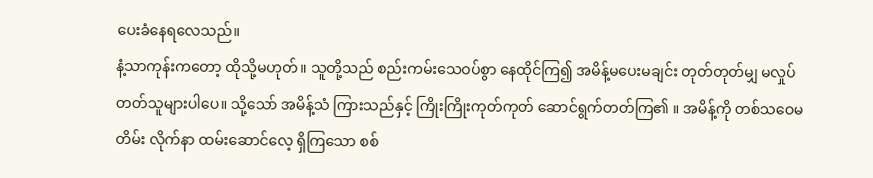ပေးခံနေရလေသည်။
နံ့သာကုန်းကတော့ ထိုသို့မဟုတ်။ သူတို့သည် စည်းကမ်းသေဝပ်စွာ နေထိုင်ကြ၍ အမိန့်မပေးမချင်း တုတ်တုတ်မျှ မလှုပ်တတ်သူများပါပေ။ သို့သော် အမိန့်သံ ကြားသည်နှင့် ကြိုးကြိုးကုတ်ကုတ် ဆောင်ရွက်တတ်ကြ၏ ။ အမိန့်ကို တစ်သဝေမတိမ်း လိုက်နာ ထမ်းဆောင်လေ့ ရှိကြသော စစ်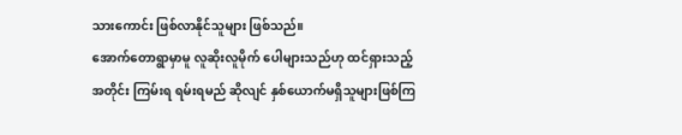သားကောင်း ဖြစ်လာနိုင်သူများ ဖြစ်သည်။
အောက်တောရွာမှာမူ လူဆိုးလူမိုက် ပေါများသည်ဟု ထင်ရှားသည့်အတိုင်း ကြမ်းရ ရမ်းရမည် ဆိုလျင် နှစ်ယောက်မရှိသူများဖြစ်ကြ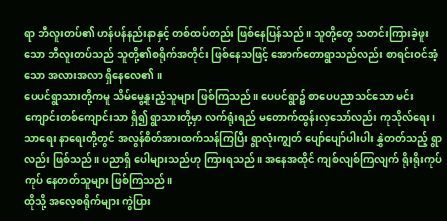ရာ ဘီလူးတပ်၏ ဟန်ပန်နည်းနာနှင့် တစ်ထပ်တည်း ဖြစ်နေပြန်သည်။ သူတို့တွေ သတင်းကြားခဲ့ဖူးသော ဘီလူးတပ်သည် သူတို့၏စရိုက်အတိုင်း ဖြစ်နေသဖြင့် အောက်တောရွာသည်လည်း စာရင်းဝင်အံ့သော အလားအလာ ရှိနေလေ၏ ။
ပေပင်ရွာသားတို့ကမူ သိမ်မွေ့နူးညံ့သူများ ဖြစ်ကြသည်။ ပေပင်ရွာ၌ စာပေပညာသင်သော မင်းကျောင်းတစ်ကျောင်းသာ ရှိ၍ ရွာသားတို့မှာ လက်ရုံးရည် မတောက်ထွန်းလှသော်လည်း ကုသိုလ်ရေး၊ သာရေး နာရေးတို့တွင် အလွန်စိတ်အားထက်သန်ကြပြီး ရွာလုံးကျွတ် ပျော်ပျော်ပါးပါး နွှဲတတ်သည့် ရွာလည်း ဖြစ်သည်။ ပညာရှိ ပေါများသည်ဟု ကြားရသည်။ အနေအထိုင် ကျစ်လျစ်ကြလျက် ရိုးရိုးကုပ်ကုပ် နေတတ်သူများ ဖြစ်ကြသည်။
ထိုသို့ အလေ့စရိုက်များ ကွဲပြား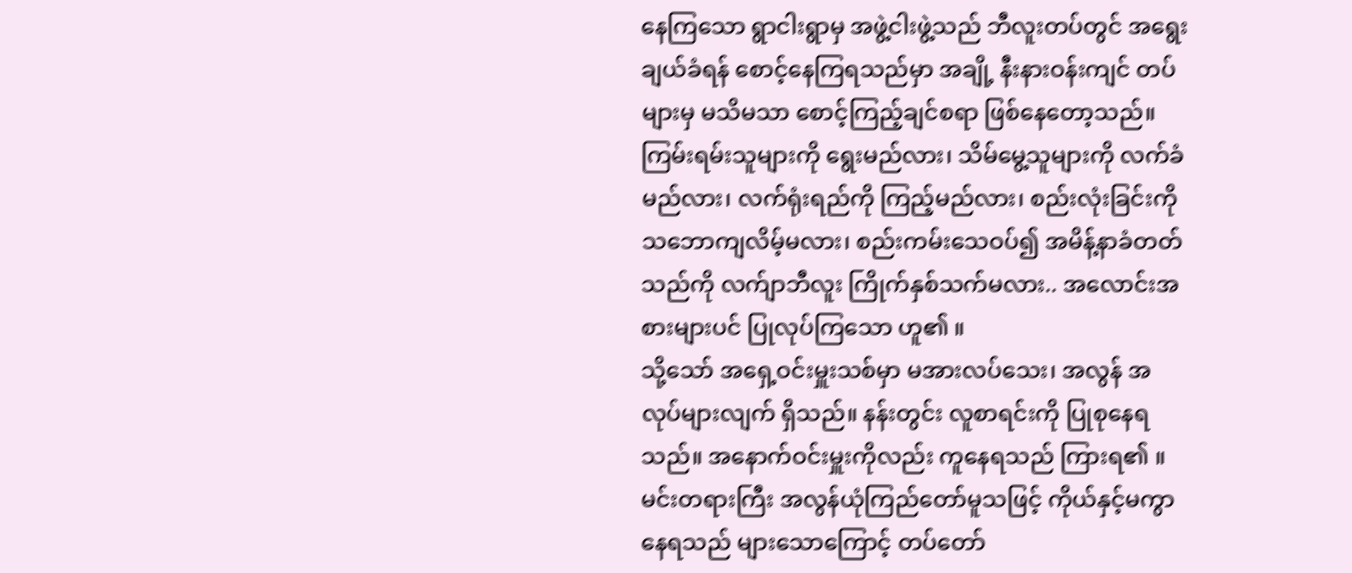နေကြသော ရွာငါးရွာမှ အဖွဲ့ငါးဖွဲ့သည် ဘီလူးတပ်တွင် အရွေးချယ်ခံရန် စောင့်နေကြရသည်မှာ အချို့ နီးနားဝန်းကျင် တပ်များမှ မသိမသာ စောင့်ကြည့်ချင်စရာ ဖြစ်နေတော့သည်။ ကြမ်းရမ်းသူများကို ရွေးမည်လား၊ သိမ်မွေ့သူများကို လက်ခံမည်လား၊ လက်ရုံးရည်ကို ကြည့်မည်လား၊ စည်းလုံးခြင်းကို သဘောကျလိမ့်မလား၊ စည်းကမ်းသေဝပ်၍ အမိန့်နာခံတတ်သည်ကို လက်ျာဘီလူး ကြိုက်နှစ်သက်မလား.. အလောင်းအစားများပင် ပြုလုပ်ကြသော ဟူ၏ ။
သို့သော် အရှေ့ဝင်းမှူးသစ်မှာ မအားလပ်သေး၊ အလွန် အလုပ်များလျက် ရှိသည်။ နန်းတွင်း လူစာရင်းကို ပြုစုနေရသည်။ အနောက်ဝင်းမှူးကိုလည်း ကူနေရသည် ကြားရ၏ ။ မင်းတရားကြီး အလွန်ယုံကြည်တော်မူသဖြင့် ကိုယ်နှင့်မကွာ နေရသည် များသောကြောင့် တပ်တော်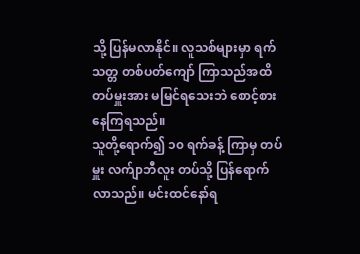သို့ ပြန်မလာနိုင်။ လူသစ်များမှာ ရက်သတ္တ တစ်ပတ်ကျော် ကြာသည်အထိ တပ်မှူးအား မမြင်ရသေးဘဲ စောင့်စားနေကြရသည်။
သူတို့ရောက်၍ ၁၀ ရက်ခန့် ကြာမှ တပ်မှူး လက်ျာဘီလူး တပ်သို့ ပြန်ရောက်လာသည်။ မင်းထင်နော်ရ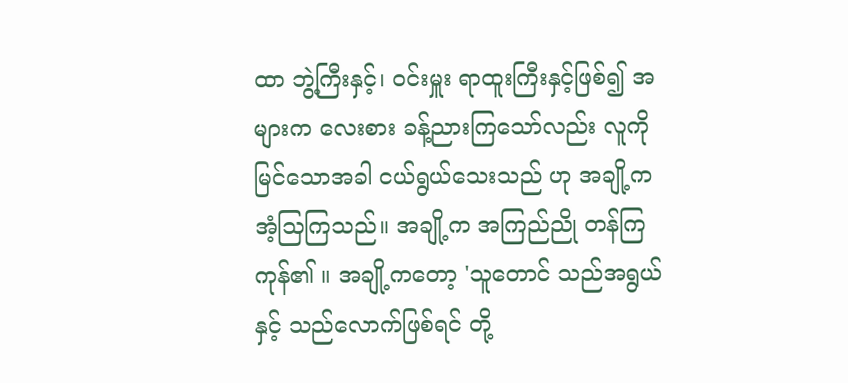ထာ ဘွဲ့ကြီးနှင့်၊ ဝင်းမှူး ရာထူးကြီးနှင့်ဖြစ်၍ အများက လေးစား ခန့်ညားကြသော်လည်း လူကို မြင်သောအခါ ငယ်ရွယ်သေးသည် ဟု အချို့က အံ့သြကြသည်။ အချို့က အကြည်ညို တန်ကြကုန်၏ ။ အချို့ကတော့ 'သူတောင် သည်အရွယ်နှင့် သည်လောက်ဖြစ်ရင် တို့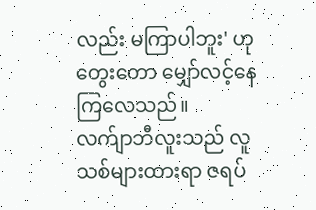လည်း မကြာပါဘူး' ဟု တွေးတော မျှော်လင့်နေကြလေသည်။
လက်ျာဘီလူးသည် လူသစ်များထားရာ ဇရပ်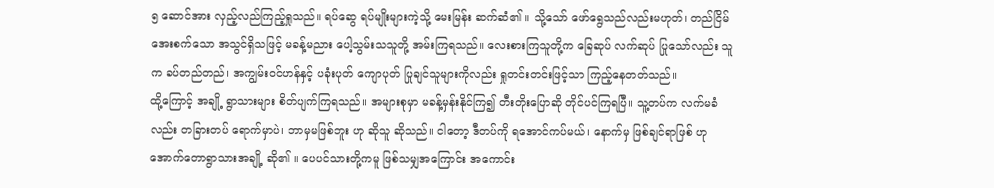၅ ဆောင်အား လှည့်လည်ကြည့်ရှုသည်။ ရပ်ဆွေ ရပ်မျိုးများကဲ့သို့ မေးမြန်း ဆက်ဆံ၏ ။ သို့သော် ဖော်ရွေသည်လည်းမဟုတ်၊ တည်ငြိမ်အေးစက်သော အသွင်ရှိသဖြင့် မခန့်မညား ပေါ့သွမ်းသသူတို့ အမ်းကြရသည်။ လေးစားကြသူတို့က ခြေဆုပ် လက်ဆုပ် ပြုသော်လည်း သူက ခပ်တည်တည်၊ အကျွမ်းဝင်ဟန်နှင့် ပခုံးပုတ် ကျောပုတ် ပြုချင်သူများကိုလည်း ရှုတင်းတင်းဖြင့်သာ ကြည့်နေတတ်သည်။
ထို့ကြောင့် အချို့ ရွာသားများ စိတ်ပျက်ကြရသည်။ အများစုမှာ မခန့်မှန်းနိုင်ကြ၍ တီးတိုးပြောဆို တိုင်ပင်ကြရပြီ။ သူ့တပ်က လက်မခံလည်း တခြားတပ် ရောက်မှာပဲ၊ ဘာမှမဖြစ်ဘူး ဟု ဆိုသူ ဆိုသည်။ ငါတော့ ဒီတပ်ကို ရအောင်ကပ်မယ်၊ နောက်မှ ဖြစ်ချင်ရာဖြစ် ဟု အောက်တောရွာသားအချို့ ဆို၏ ။ ပေပင်သားတို့ကမူ ဖြစ်သမျှအကြောင်း အကောင်း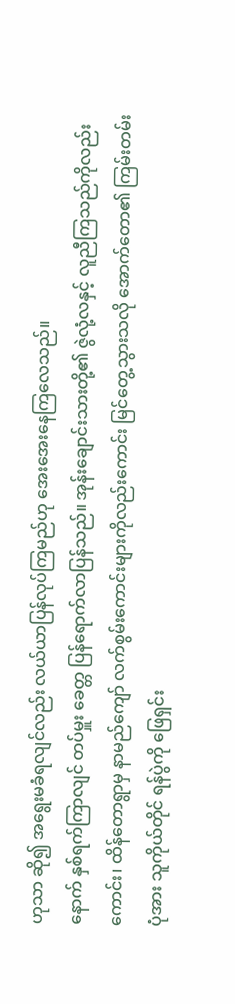ဟုသာ ဆို၍ အရွေးမခံရလျင်လည်း လယ်ယာပြန်လုပ်ကြမည်ဟု အေးအေးနေကြလေသည်။
နောက် နှစ်ရက်ကြာလျင် တပ်မှူး ခေတ္တ ပြန်ရောက်လာပြန်သည်။ အုန်းချောင်းသားတို့၏ ဇွဲလုံ့လနှင့် လူညီကြသည်ကိုလည်းကောင်း၊ ထိန်တောရွာမှ နာမည်ကျော် လက်စွမ်းကောင်းများကိုလည်းကောင်း မြင်တွေ့သွားသလို အောက်တော၏ ကြမ်းတမ်းပုံအား သူကိုယ်တိုင် ရန်ပွဲကို ဖြေရှင်း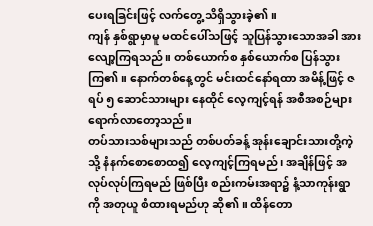ပေးရခြင်းဖြင့် လက်တွေ့ သိရှိသွားခဲ့၏ ။
ကျန် နှစ်ရွာမှာမူ မထင်ပေါ်သဖြင့် သူပြန်သွားသောအခါ အားလျော့ကြရသည်။ တစ်ယောက်စ နှစ်ယောက်စ ပြန်သွားကြ၏ ။ နောက်တစ်နေ့တွင် မင်းထင်နော်ရထာ အမိန့်ဖြင့် ဇရပ် ၅ ဆောင်သားများ နေထိုင် လေ့ကျင့်ရန် အစီအစဉ်များ ရောက်လာတော့သည်။
တပ်သားသစ်များသည် တစ်ပတ်ခန့် အုန်းချောင်းသားတို့ကဲ့သို့ နံနက်စောစောထ၍ လေ့ကျင့်ကြရမည်၊ အချိန်ဖြင့် အလုပ်လုပ်ကြရမည် ဖြစ်ပြီး စည်းကမ်းအရာ၌ နံ့သာကုန်းရွာကို အတုယူ စံထားရမည်ဟု ဆို၏ ။ ထိန်တော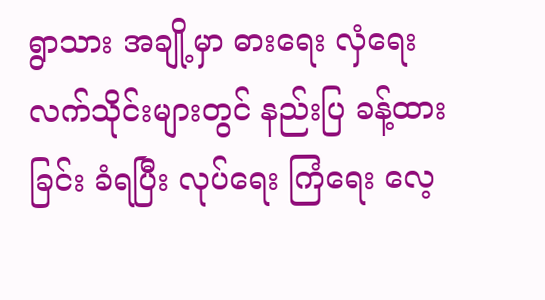ရွာသား အချို့မှာ ဓားရေး လှံရေး လက်သိုင်းများတွင် နည်းပြ ခန့်ထားခြင်း ခံရပြီး လုပ်ရေး ကြံရေး လေ့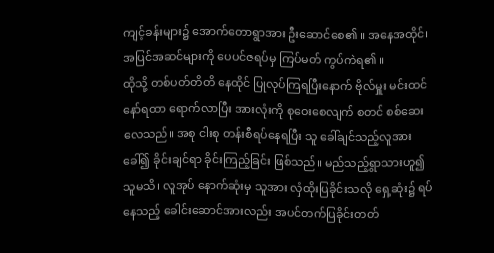ကျင့်ခန်းများ၌ အောက်တောရွာအား ဦးဆောင်စေ၏ ။ အနေအထိုင်၊ အပြင်အဆင်များကို ပေပင်ဇရပ်မှ ကြပ်မတ် ကွပ်ကဲရ၏ ။
ထိုသို့ တစ်ပတ်တိတိ နေထိုင် ပြုလုပ်ကြရပြီးနောက် ဗိုလ်မှူး မင်းထင်နော်ရထာ ရောက်လာပြီး အားလုံးကို စုဝေးစေလျက် စတင် စစ်ဆေးလေသည်။ အစု ငါးစု တန်းစီရပ်နေရပြီး သူ ခေါ်ချင်သည့်လူအား ခေါ်၍ ခိုင်းချင်ရာ ခိုင်းကြည့်ခြင်း ဖြစ်သည်။ မည်သည့်ရွာသားဟူ၍ သူမသိ၊ လူအုပ် နောက်ဆုံးမှ သူအား လှံထိုးပြခိုင်းသလို ရှေ့ဆုံး၌ ရပ်နေသည့် ခေါင်းဆောင်အားလည်း အပင်တက်ပြခိုင်းတတ်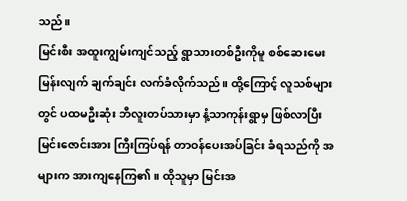သည်။
မြင်းစီး အထူးကျွမ်းကျင်သည့် ရွာသားတစ်ဦးကိုမူ စစ်ဆေးမေးမြန်းလျက် ချက်ချင်း လက်ခံလိုက်သည်။ ထို့ကြောင့် လူသစ်များတွင် ပထမဦးဆုံး ဘီလူးတပ်သားမှာ နံ့သာကုန်းရွာမှ ဖြစ်လာပြီး မြင်းဇောင်းအား ကြီးကြပ်ရန် တာဝန်ပေးအပ်ခြင်း ခံရသည်ကို အများက အားကျနေကြ၏ ။ ထိုသူမှာ မြင်းအ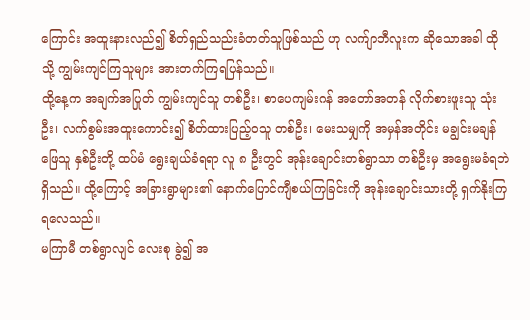ကြောင်း အထူးနားလည်၍ စိတ်ရှည်သည်းခံတတ်သူဖြစ်သည် ဟု လက်ျာဘီလူးက ဆိုသောအခါ ထိုသို့ ကျွမ်းကျင်ကြသူများ အားတက်ကြရပြန်သည်။
ထို့နေ့က အချက်အပြုတ် ကျွမ်းကျင်သူ တစ်ဦး၊ စာပေကျမ်းဂန် အတော်အတန် လိုက်စားဖူးသူ သုံးဦး၊ လက်စွမ်းအထူးကောင်း၍ စိတ်ထားပြည့်ဝသူ တစ်ဦး၊ မေးသမျှကို အမှန်အတိုင်း မချွင်းမချန် ဖြေသူ နှစ်ဦးတို့ ထပ်မံ ရွေးချယ်ခံရရာ လူ ၈ ဦးတွင် အုန်းချောင်းတစ်ရွာသာ တစ်ဦးမှ အရွေးမခံရဘဲ ရှိသည်။ ထို့ကြောင့် အခြားရွာများ၏ နောက်ပြောင်ကျီစယ်ကြခြင်းကို အုန်းချောင်းသားတို့ ရှက်နိုးကြရလေသည်။
မကြာမီ တစ်ရွာလျင် လေးစု ခွဲ၍ အ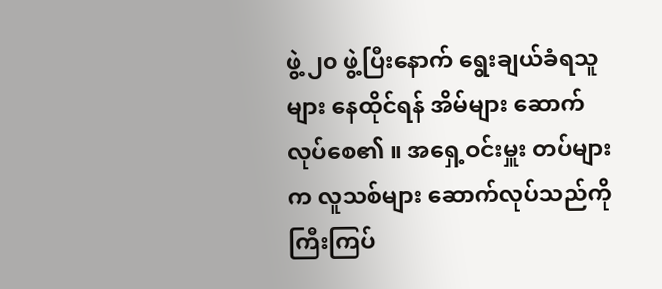ဖွဲ့ ၂၀ ဖွဲ့ပြီးနောက် ရွေးချယ်ခံရသူများ နေထိုင်ရန် အိမ်များ ဆောက်လုပ်စေ၏ ။ အရှေ့ဝင်းမှူး တပ်များက လူသစ်များ ဆောက်လုပ်သည်ကို ကြီးကြပ်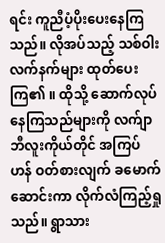ရင်း ကူညီပံ့ပိုးပေးနေကြသည်။ လိုအပ်သည့် သစ်ဝါး လက်နက်များ ထုတ်ပေးကြ၏ ။ ထိုသို့ ဆောက်လုပ်နေကြသည်များကို လက်ျာဘီလူးကိုယ်တိုင် အကြပ်ဟန် ဝတ်စားလျက် ခမောက်ဆောင်းကာ လိုက်လံကြည့်ရှုသည်။ ရွာသား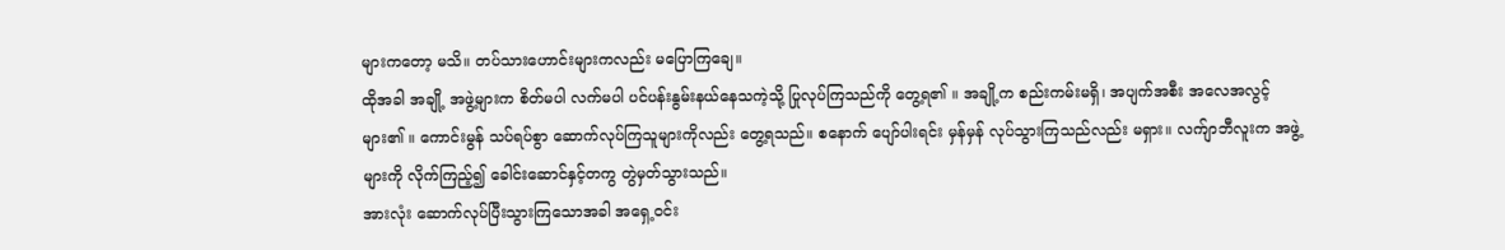များကတော့ မသိ။ တပ်သားဟောင်းများကလည်း မပြောကြချေ။
ထိုအခါ အချို့ အဖွဲ့များက စိတ်မပါ လက်မပါ ပင်ပန်းနွမ်းနယ်နေသကဲ့သို့ ပြုလုပ်ကြသည်ကို တွေ့ရ၏ ။ အချို့က စည်းကမ်းမရှိ၊ အပျက်အစီး အလေအလွင့် များ၏ ။ ကောင်းမွန် သပ်ရပ်စွာ ဆောက်လုပ်ကြသူများကိုလည်း တွေ့ရသည်။ စနောက် ပျော်ပါးရင်း မှန်မှန် လုပ်သွားကြသည်လည်း မရှား။ လက်ျာဘီလူးက အဖွဲ့များကို လိုက်ကြည့်၍ ခေါင်းဆောင်နှင့်တကွ တွဲမှတ်သွားသည်။
အားလုံး ဆောက်လုပ်ပြီးသွားကြသောအခါ အရှေ့ဝင်း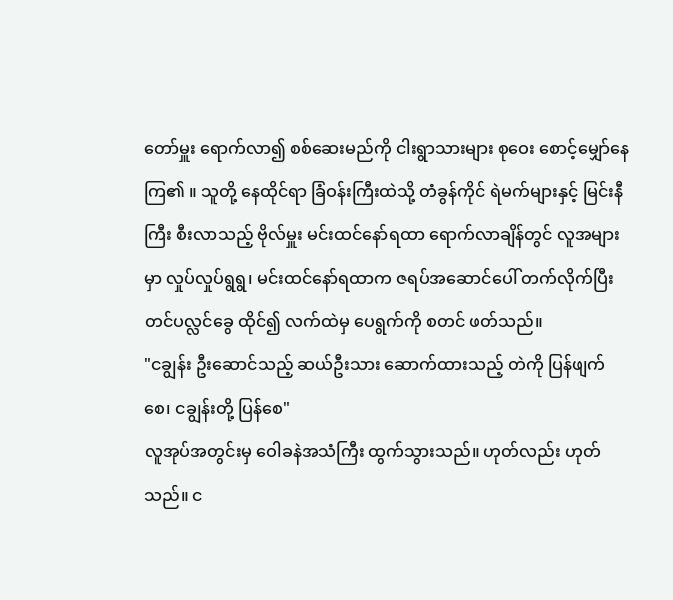တော်မှူး ရောက်လာ၍ စစ်ဆေးမည်ကို ငါးရွာသားများ စုဝေး စောင့်မျှော်နေကြ၏ ။ သူတို့ နေထိုင်ရာ ခြံဝန်းကြီးထဲသို့ တံခွန်ကိုင် ရဲမက်များနှင့် မြင်းနီကြီး စီးလာသည့် ဗိုလ်မှူး မင်းထင်နော်ရထာ ရောက်လာချိန်တွင် လူအများမှာ လှုပ်လှုပ်ရွရွ၊ မင်းထင်နော်ရထာက ဇရပ်အဆောင်ပေါ် တက်လိုက်ပြီး တင်ပလ္လင်ခွေ ထိုင်၍ လက်ထဲမှ ပေရွက်ကို စတင် ဖတ်သည်။
"ငချွန်း ဦးဆောင်သည့် ဆယ်ဦးသား ဆောက်ထားသည့် တဲကို ပြန်ဖျက်စေ၊ ငချွန်းတို့ ပြန်စေ"
လူအုပ်အတွင်းမှ ဝေါခနဲအသံကြီး ထွက်သွားသည်။ ဟုတ်လည်း ဟုတ်သည်။ င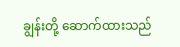ချွန်းတို့ ဆောက်ထားသည်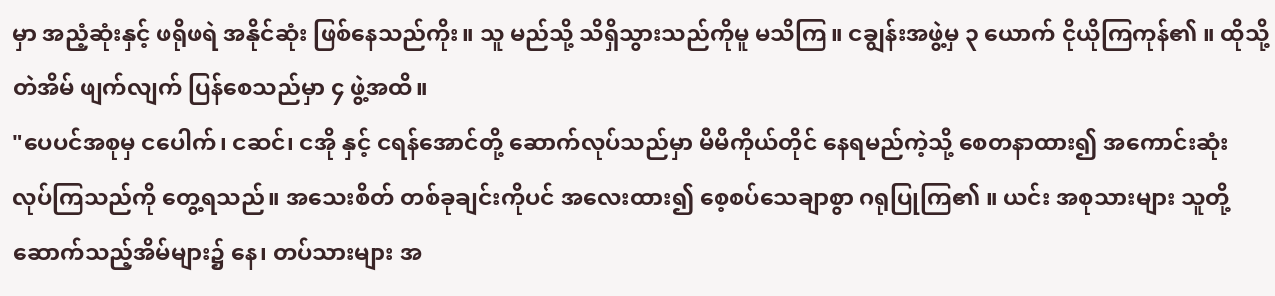မှာ အညံ့ဆုံးနှင့် ဖရိုဖရဲ အနိုင်ဆုံး ဖြစ်နေသည်ကိုး။ သူ မည်သို့ သိရှိသွားသည်ကိုမူ မသိကြ။ ငချွန်းအဖွဲ့မှ ၃ ယောက် ငိုယိုကြကုန်၏ ။ ထိုသို့ တဲအိမ် ဖျက်လျက် ပြန်စေသည်မှာ ၄ ဖွဲ့အထိ။
"ပေပင်အစုမှ ငပေါက်၊ ငဆင်၊ ငအို နှင့် ငရန်အောင်တို့ ဆောက်လုပ်သည်မှာ မိမိကိုယ်တိုင် နေရမည်ကဲ့သို့ စေတနာထား၍ အကောင်းဆုံး လုပ်ကြသည်ကို တွေ့ရသည်။ အသေးစိတ် တစ်ခုချင်းကိုပင် အလေးထား၍ စေ့စပ်သေချာစွာ ဂရုပြုကြ၏ ။ ယင်း အစုသားများ သူတို့ဆောက်သည့်အိမ်များ၌ နေ၊ တပ်သားများ အ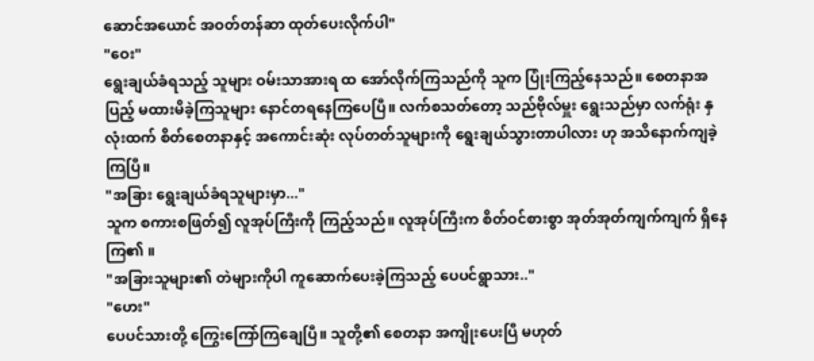ဆောင်အယောင် အဝတ်တန်ဆာ ထုတ်ပေးလိုက်ပါ"
"ဝေး"
ရွေးချယ်ခံရသည့် သူများ ဝမ်းသာအားရ ထ အော်လိုက်ကြသည်ကို သူက ပြုံးကြည့်နေသည်။ စေတနာအပြည့် မထားမိခဲ့ကြသူများ နောင်တရနေကြပေပြီ။ လက်စသတ်တော့ သည်ဗိုလ်မှူး ရွေးသည်မှာ လက်ရုံး နှလုံးထက် စိတ်စေတနာနှင့် အကောင်းဆုံး လုပ်တတ်သူများကို ရွေးချယ်သွားတာပါလား ဟု အသိနောက်ကျခဲ့ကြပြီ။
"အခြား ရွေးချယ်ခံရသူများမှာ..."
သူက စကားစဖြတ်၍ လူအုပ်ကြီးကို ကြည့်သည်။ လူအုပ်ကြီးက စိတ်ဝင်စားစွာ အုတ်အုတ်ကျက်ကျက် ရှိနေကြ၏ ။
"အခြားသူများ၏ တဲများကိုပါ ကူဆောက်ပေးခဲ့ကြသည့် ပေပင်ရွာသား.."
"ဟေး"
ပေပင်သားတို့ ကြွေးကြော်ကြချေပြီ။ သူတို့၏ စေတနာ အကျိုးပေးပြီ မဟုတ်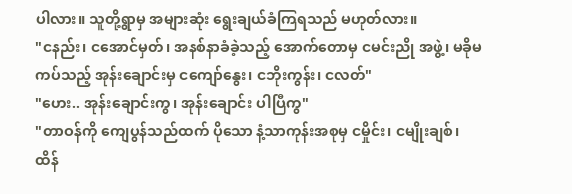ပါလား။ သူတို့ရွာမှ အများဆုံး ရွေးချယ်ခံကြရသည် မဟုတ်လား။
"ငနည်း၊ ငအောင်မှတ်၊ အနစ်နာခံခဲ့သည့် အောက်တောမှ ငမင်းညို အဖွဲ့၊ မခိုမကပ်သည့် အုန်းချောင်းမှ ငကျော်နွေး၊ ငဘိုးကွန်း၊ ငလတ်"
"ဟေး.. အုန်းချောင်းကွ၊ အုန်းချောင်း ပါပြီကွ"
"တာဝန်ကို ကျေပွန်သည်ထက် ပိုသော နံ့သာကုန်းအစုမှ ငမှိုင်း၊ ငမျိုးချစ်၊ ထိန်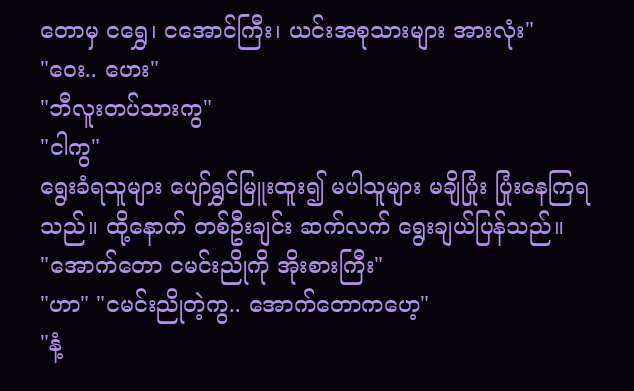တောမှ ငရွှေ၊ ငအောင်ကြီး၊ ယင်းအစုသားများ အားလုံး"
"ဝေး.. ဟေး"
"ဘီလူးတပ်သားကွ"
"ငါကွ"
ရွေးခံရသူများ ပျော်ရွှင်မြူးထူး၍ မပါသူများ မချိပြုံး ပြုံးနေကြရသည်။ ထို့နောက် တစ်ဦးချင်း ဆက်လက် ရွေးချယ်ပြန်သည်။
"အောက်တော ငမင်းညိုကို အိုးစားကြီး"
"ဟာ" "ငမင်းညိုတဲ့ကွ.. အောက်တောကဟေ့"
"နံ့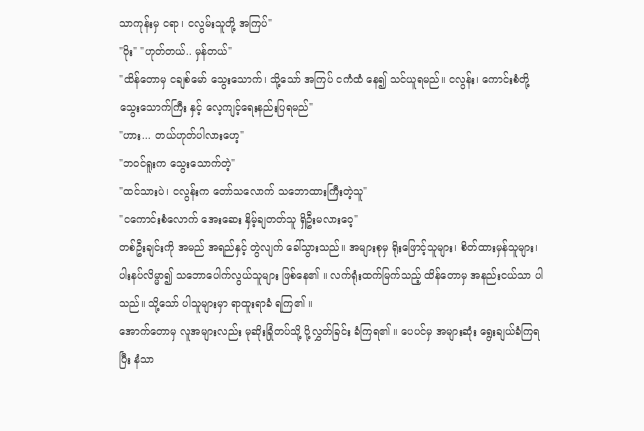သာကုန်းမှ ငရာ၊ ငလွမ်းသူတို့ အကြပ်"
"ဝိုး" "ဟုတ်တယ်.. မှန်တယ်"
"ထိန်တောမှ ငချစ်မော် သွေးသောက်၊ သို့သော် အကြပ် ငကံထံ နေ၍ သင်ယူရမည်။ ငလွန်း၊ ကောင်းစံတို့ သွေးသောက်ကြီး နှင့် လေ့ကျင့်ရေးနည်းပြရမည်"
"ဟား... တယ်ဟုတ်ပါလားဟေ့"
"ဘဝင်ရူးက သွေးသောက်တဲ့"
"ထင်သားပဲ၊ ငလွန်းက တော်သလောက် သဘောထားကြီးတဲ့သူ"
"ငကောင်းစံလောက် အေးဆေး နှိမ့်ချတတ်သူ ရှိဦးမလားဝေ့"
တစ်ဦးချင်းကို အမည် အရည်နှင့် တွဲလျက် ခေါ်သွားသည်။ အများစုမှ ရိုးဖြောင့်သူများ၊ စိတ်ထားမှန်သူများ၊ ပါးနပ်လိမ္မာ၍ သဘောပေါက်လွယ်သူများ ဖြစ်နေ၏ ။ လက်ရုံးထက်မြက်သည့် ထိန်တောမှ အနည်းငယ်သာ ပါသည်။ သို့သော် ပါသူများမှာ ရာထူးရာခံ ရကြ၏ ။
အောက်တောမှ လူအများလည်း မုဆိုးခြုံတပ်သို့ ပို့လွှတ်ခြင်း ခံကြရ၏ ။ ပေပင်မှ အများဆုံး ရွေးချယ်ခံကြရပြီး နံသာ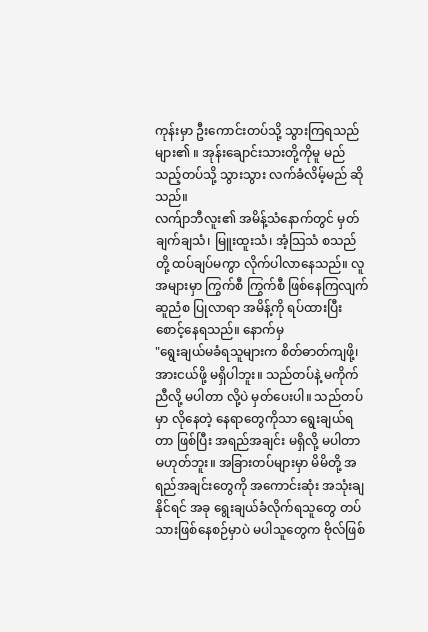ကုန်းမှာ ဦးကောင်းတပ်သို့ သွားကြရသည် များ၏ ။ အုန်းချောင်းသားတို့ကိုမူ မည်သည့်တပ်သို့ သွားသွား လက်ခံလိမ့်မည် ဆိုသည်။
လက်ျာဘီလူး၏ အမိန့်သံနောက်တွင် မှတ်ချက်ချသံ၊ မြူးထူးသံ၊ အံ့သြသံ စသည်တို့ ထပ်ချပ်မကွာ လိုက်ပါလာနေသည်။ လူအများမှာ ကြွက်စီ ကြွက်စီ ဖြစ်နေကြလျက် ဆူညံစ ပြုလာရာ အမိန့်ကို ရပ်ထားပြီး စောင့်နေရသည်။ နောက်မှ
"ရွေးချယ်မခံရသူများက စိတ်ဓာတ်ကျဖို့၊ အားငယ်ဖို့ မရှိပါဘူး။ သည်တပ်နဲ့ မကိုက်ညီလို့ မပါတာ လို့ပဲ မှတ်ပေးပါ။ သည်တပ်မှာ လိုနေတဲ့ နေရာတွေကိုသာ ရွေးချယ်ရတာ ဖြစ်ပြီး အရည်အချင်း မရှိလို့ မပါတာ မဟုတ်ဘူး။ အခြားတပ်များမှာ မိမိတို့ အရည်အချင်းတွေကို အကောင်းဆုံး အသုံးချနိုင်ရင် အခု ရွေးချယ်ခံလိုက်ရသူတွေ တပ်သားဖြစ်နေစဉ်မှာပဲ မပါသူတွေက ဗိုလ်ဖြစ်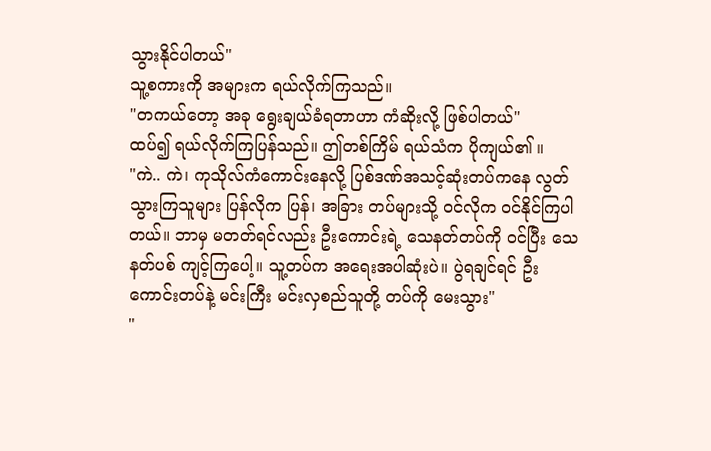သွားနိုင်ပါတယ်"
သူ့စကားကို အများက ရယ်လိုက်ကြသည်။
"တကယ်တော့ အခု ရွေးချယ်ခံရတာဟာ ကံဆိုးလို့ ဖြစ်ပါတယ်"
ထပ်၍ ရယ်လိုက်ကြပြန်သည်။ ဤတစ်ကြိမ် ရယ်သံက ပိုကျယ်၏ ။
"ကဲ.. ကဲ၊ ကုသိုလ်ကံကောင်းနေလို့ ပြစ်ဒဏ်အသင့်ဆုံးတပ်ကနေ လွတ်သွားကြသူများ ပြန်လိုက ပြန်၊ အခြား တပ်များသို့ ဝင်လိုက ဝင်နိုင်ကြပါတယ်။ ဘာမှ မတတ်ရင်လည်း ဦးကောင်းရဲ့ သေနတ်တပ်ကို ဝင်ပြီး သေနတ်ပစ် ကျင့်ကြပေါ့။ သူ့တပ်က အရေးအပါဆုံးပဲ။ ပွဲရချင်ရင် ဦးကောင်းတပ်နဲ့ မင်းကြီး မင်းလှစည်သူတို့ တပ်ကို မေးသွား"
"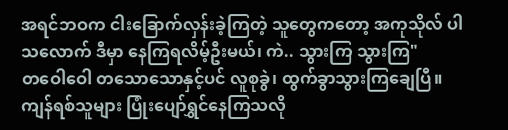အရင်ဘဝက ငါးခြောက်လှန်းခဲ့ကြတဲ့ သူတွေကတော့ အကုသိုလ် ပါသလောက် ဒီမှာ နေကြရလိမ့်ဦးမယ်၊ ကဲ.. သွားကြ သွားကြ"
တဝေါဝေါ တသောသောနှင့်ပင် လူစုခွဲ၊ ထွက်ခွာသွားကြချေပြီ။ ကျန်ရစ်သူများ ပြုံးပျော်ရွှင်နေကြသလို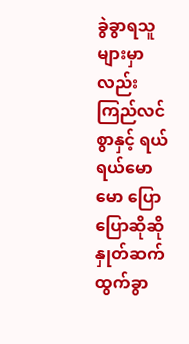ခွဲခွာရသူများမှာလည်း ကြည်လင်စွာနှင့် ရယ်ရယ်မောမော ပြောပြောဆိုဆို နှုတ်ဆက် ထွက်ခွာ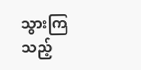သွားကြသည့်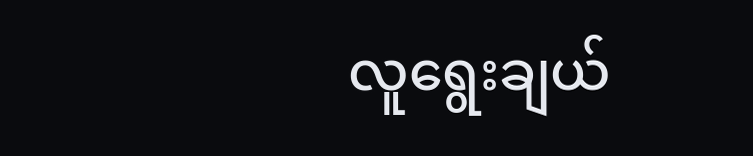လူရွေးချယ်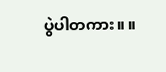ပွဲပါတကား။ ။